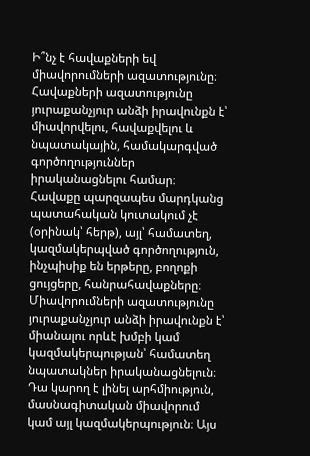Ի՞նչ է հավաքների եվ միավորումների ազատությունը։
Հավաքների ազատությունը յուրաքանչյուր անձի իրավունքն է՝ միավորվելու, հավաքվելու և նպատակային, համակարգված գործողություններ իրականացնելու համար։ Հավաքը պարզապես մարդկանց պատահական կուտակում չէ (օրինակ՝ հերթ), այլ՝ համատեղ, կազմակերպված գործողություն, ինչպիսիք են երթերը, բողոքի ցույցերը, հանրահավաքները։ Միավորումների ազատությունը յուրաքանչյուր անձի իրավունքն է՝ միանալու որևէ խմբի կամ կազմակերպության՝ համատեղ նպատակներ իրականացնելուն։ Դա կարող է լինել արհմիություն, մասնագիտական միավորում կամ այլ կազմակերպություն։ Այս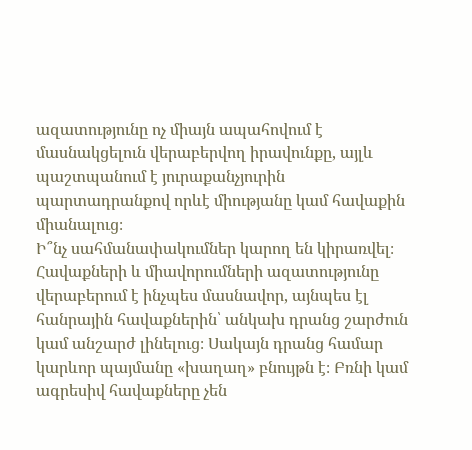ազատությունը ոչ միայն ապահովում է մասնակցելուն վերաբերվող իրավունքը, այլև պաշտպանում է յուրաքանչյուրին պարտադրանքով որևէ միությանը կամ հավաքին միանալուց։
Ի՞նչ սահմանափակումներ կարող են կիրառվել։
Հավաքների և միավորումների ազատությունը վերաբերում է ինչպես մասնավոր, այնպես էլ հանրային հավաքներին՝ անկախ դրանց շարժուն կամ անշարժ լինելուց։ Սակայն դրանց համար կարևոր պայմանը «խաղաղ» բնույթն է։ Բռնի կամ ագրեսիվ հավաքները չեն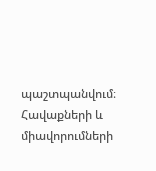պաշտպանվում։
Հավաքների և միավորումների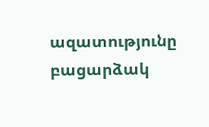ազատությունը բացարձակ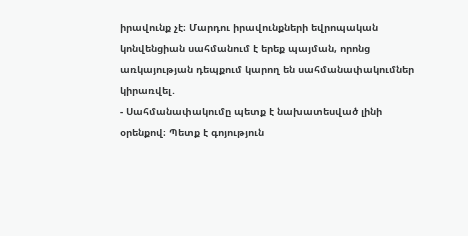իրավունք չէ։ Մարդու իրավունքների եվրոպական կոնվենցիան սահմանում է երեք պայման, որոնց առկայության դեպքում կարող են սահմանափակումներ կիրառվել․
- Սահմանափակումը պետք է նախատեսված լինի օրենքով։ Պետք է գոյություն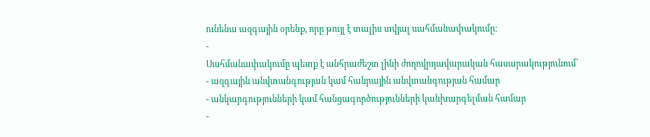ունենա ազգային օրենք, որը թույլ է տալիս տվյալ սահմանափակումը։
-
Սահմանափակումը պետք է անհրաժեշտ լինի ժողովրդավարական հասարակությունում՝
- ազգային անվտանգության կամ հանրային անվտանգության համար
- անկարգությունների կամ հանցագործությունների կանխարգելման համար
-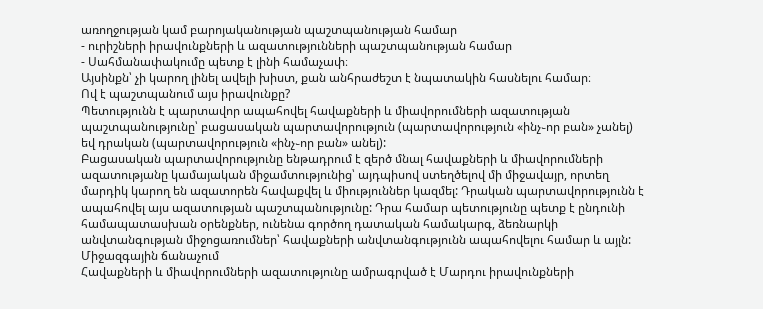առողջության կամ բարոյականության պաշտպանության համար
- ուրիշների իրավունքների և ազատությունների պաշտպանության համար
- Սահմանափակումը պետք է լինի համաչափ։
Այսինքն՝ չի կարող լինել ավելի խիստ, քան անհրաժեշտ է նպատակին հասնելու համար։
Ով է պաշտպանում այս իրավունքը?
Պետությունն է պարտավոր ապահովել հավաքների և միավորումների ազատության պաշտպանությունը՝ բացասական պարտավորություն (պարտավորություն «ինչ֊որ բան» չանել) եվ դրական (պարտավորություն «ինչ֊որ բան» անել):
Բացասական պարտավորությունը ենթադրում է զերծ մնալ հավաքների և միավորումների ազատությանը կամայական միջամտությունից՝ այդպիսով ստեղծելով մի միջավայր, որտեղ մարդիկ կարող են ազատորեն հավաքվել և միություններ կազմել: Դրական պարտավորությունն է ապահովել այս ազատության պաշտպանությունը: Դրա համար պետությունը պետք է ընդունի համապատասխան օրենքներ, ունենա գործող դատական համակարգ, ձեռնարկի անվտանգության միջոցառումներ՝ հավաքների անվտանգությունն ապահովելու համար և այլն:
Միջազգային ճանաչում
Հավաքների և միավորումների ազատությունը ամրագրված է Մարդու իրավունքների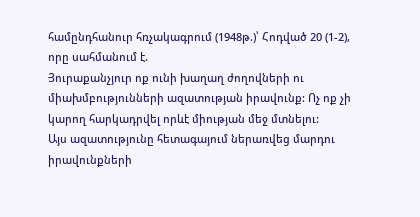համընդհանուր հռչակագրում (1948թ.)՝ Հոդված 20 (1-2), որը սահմանում է.
Յուրաքանչյուր ոք ունի խաղաղ ժողովների ու միախմբությունների ազատության իրավունք: Ոչ ոք չի կարող հարկադրվել որևէ միության մեջ մտնելու:
Այս ազատությունը հետագայում ներառվեց մարդու իրավունքների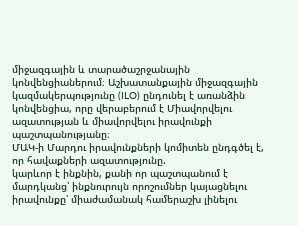միջազգային և տարածաշրջանային կոնվենցիաներում։ Աշխատանքային միջազգային կազմակերպությունը (ILO) ընդունել է առանձին կոնվենցիա, որը վերաբերում է Միավորվելու ազատության և միավորվելու իրավունքի պաշտպանությանը։
ՄԱԿ-ի Մարդու իրավունքների կոմիտեն ընդգծել է, որ հավաքների ազատությունը.
կարևոր է ինքնին, քանի որ պաշտպանում է մարդկանց՝ ինքնուրույն որոշումներ կայացնելու իրավունքը՝ միաժամանակ համերաշխ լինելու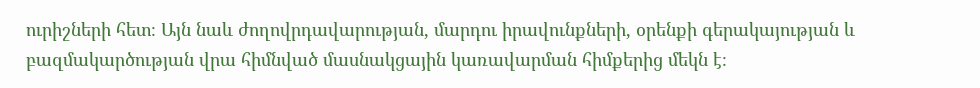ուրիշների հետ։ Այն նաև ժողովրդավարության, մարդու իրավունքների, օրենքի գերակայության և բազմակարծության վրա հիմնված մասնակցային կառավարման հիմքերից մեկն է։